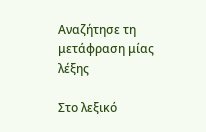Αναζήτησε τη μετάφραση μίας λέξης

Στο λεξικό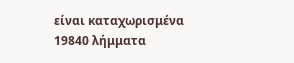είναι καταχωρισμένα 19840 λήμματα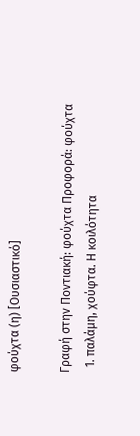φούχτα (η) [Ουσιαστικό]

Γραφή στην Ποντιακή: φούχτα Προφορά: φούχτα
  1. παλάμη, χούφτα. Η κοιλότητα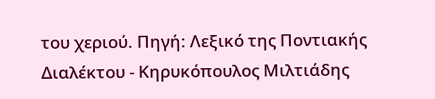του χεριού. Πηγή: Λεξικό της Ποντιακής Διαλέκτου - Κηρυκόπουλος Μιλτιάδης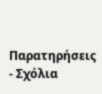Παρατηρήσεις - Σχόλια